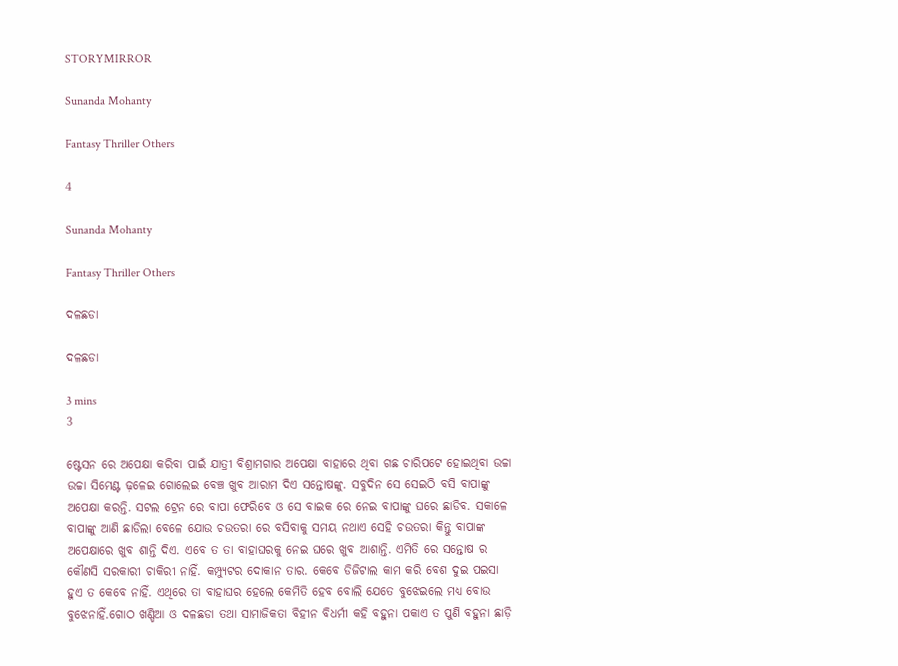STORYMIRROR

Sunanda Mohanty

Fantasy Thriller Others

4

Sunanda Mohanty

Fantasy Thriller Others

ଦଳଛଡା

ଦଳଛଡା

3 mins
3

ଷ୍ଟେସନ ରେ ଅପେକ୍ଷା କରିବା ପାଇଁ ଯାତ୍ରୀ ବିଶ୍ରାମଗାର ଅପେକ୍ଷା ବାହାରେ ଥିବା ଗଛ ଚାରିପଟେ ହୋଇଥିବା ଉଚ୍ଚା ଉଚ୍ଚା ସିମେଣ୍ଟ ଢ଼ଳେଇ ଗୋଲେଇ ବେଞ୍ଚ ଖୁବ ଆରାମ ଦିଏ ସନ୍ତୋଷଙ୍କୁ. ସବୁଦିନ ସେ ସେଇଠି ବସି ବାପାଙ୍କୁ ଅପେକ୍ଷା କରନ୍ତି. ସଟଲ ଟ୍ରେନ ରେ ବାପା ଫେରିବେ ଓ ସେ ବାଇକ ରେ ନେଇ ବାପାଙ୍କୁ ଘରେ ଛାଡିବ. ସକାଳେ ବାପାଙ୍କୁ ଆଣି ଛାଡିଲା ବେଳେ ଯୋଉ ଚଉତରା ରେ ବସିବାକୁ ସମୟ ନଥାଏ ସେହି ଚଉତରା କିନ୍ତୁ ବାପାଙ୍କ ଅପେକ୍ଷାରେ ଖୁବ ଶାନ୍ତି ଦିଏ. ଏବେ ତ ତା ବାହାଘରକୁ ନେଇ ଘରେ ଖୁବ ଆଶାନ୍ତି. ଏମିତି ରେ ସନ୍ତୋଷ ର କୌଣସି ସରକାରୀ ଚାକିରୀ ନାହିଁ. କମ୍ପ୍ୟୁଟର ଦୋକାନ ତାର. କେବେ ଡିଜିଟାଲ କାମ କରି ବେଶ ଦୁଇ ପଇସା ହୁଏ ତ କେବେ ନାହିଁ. ଏଥିରେ ତା ବାହାଘର ହେଲେ କେମିତି ହେବ ବୋଲି ଯେତେ ବୁଝେଇଲେ ମଧ୍ୟ ବୋଉ ବୁଝେନାହିଁ.ଗୋଠ ଖଣ୍ଡିଆ ଓ ଦଳଛଡା ତଥା ସାମାଜିକତା ବିହୀନ ବିଧର୍ମୀ କହି ବହୁନା ପକାଏ ତ ପୁଣି ବହୁନା ଛାଡ଼ି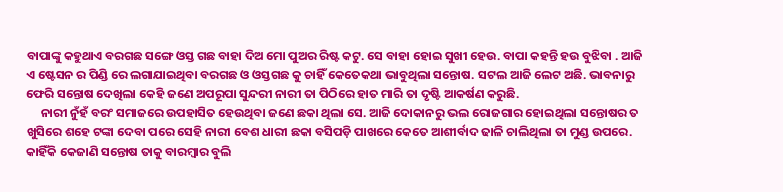ବାପାଙ୍କୁ କହୁଥାଏ ବରଗଛ ସଙ୍ଗେ ଓସ୍ତ ଗଛ ବାହା ଦିଅ ମୋ ପୁଅର ରିଷ୍ଟ କଟୁ. ସେ ବାହା ହୋଇ ସୁଖୀ ହେଉ. ବାପା କହନ୍ତି ହଉ ବୁଝିବା . ଆଜି ଏ ଷ୍ଟେସନ ର ପିଣ୍ଡି ରେ ଲଗାଯାଇଥିବା ବରଗଛ ଓ ଓସ୍ତଗଛ କୁ ଚାହିଁ କେତେକଥା ଭାବୁଥିଲା ସନ୍ତୋଷ. ସଟଲ ଆଜି ଲେଟ ଅଛି. ଭାବନାରୁ ଫେରି ସନ୍ତୋଷ ଦେଖିଲା କେହି ଜଣେ ଅପରୂପା ସୁନ୍ଦରୀ ନାରୀ ତା ପିଠିରେ ହାତ ମାରି ତା ଦୃଷ୍ଟି ଆକର୍ଷଣ କରୁଛି.
     ନାରୀ ନୁଁହଁ ବରଂ ସମାଜରେ ଉପହାସିତ ହେଉଥିବା ଜଣେ ଛକା ଥିଲା ସେ. ଆଜି ଦୋକାନରୁ ଭଲ ରୋଜଗାର ହୋଇଥିଲା ସନ୍ତୋଷର ତ ଖୁସିରେ ଶହେ ଟଙ୍କା ଦେବା ପରେ ସେହି ନାରୀ ବେଶ ଧାରୀ ଛକା ବସିପଡ଼ି ପାଖରେ କେତେ ଆଶୀର୍ବାଦ ଢାଳି ଚାଲିଥିଲା ତା ମୁଣ୍ଡ ଉପରେ. କାହିଁକି କେଜାଣି ସନ୍ତୋଷ ତାକୁ ବାରମ୍ବାର ବୁଲି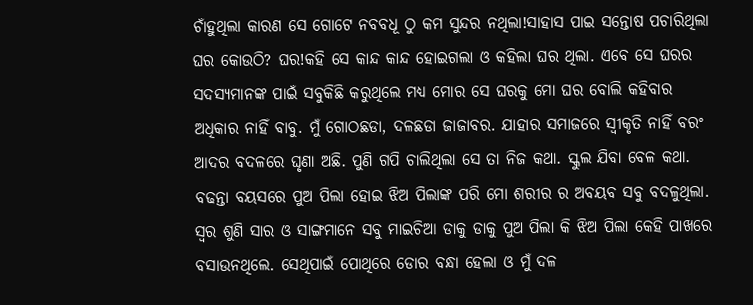ଚାଁହୁଥିଲା କାରଣ ସେ ଗୋଟେ ନବବଧୂ ଠୁ କମ ସୁନ୍ଦର ନଥିଲା!ସାହାସ ପାଇ ସନ୍ତୋଷ ପଚାରିଥିଲା ଘର କୋଉଠି? ଘର!କହି ସେ କାନ୍ଦ କାନ୍ଦ ହୋଇଗଲା ଓ କହିଲା ଘର ଥିଲା. ଏବେ ସେ ଘରର ସଦସ୍ୟମାନଙ୍କ ପାଇଁ ସବୁକିଛି କରୁଥିଲେ ମଧ୍ୟ ମୋର ସେ ଘରକୁ ମୋ ଘର ବୋଲି କହିବାର ଅଧିକାର ନାହିଁ ବାବୁ. ମୁଁ ଗୋଠଛଡା, ଦଳଛଡା ଜାଜାବର. ଯାହାର ସମାଜରେ ସ୍ୱୀକୃତି ନାହିଁ ବରଂ ଆଦର ବଦଳରେ ଘୃଣା ଅଛି. ପୁଣି ଗପି ଚାଲିଥିଲା ସେ ତା ନିଜ କଥା. ସ୍କୁଲ ଯିବା ବେଳ କଥା. ବଢନ୍ତା ବୟସରେ ପୁଅ ପିଲା ହୋଇ ଝିଅ ପିଲାଙ୍କ ପରି ମୋ ଶରୀର ର ଅବୟବ ସବୁ ବଦଳୁଥିଲା. ସ୍ୱର ଶୁଣି ସାର ଓ ସାଙ୍ଗମାନେ ସବୁ ମାଇଚିଆ ଡାକୁ ଡାକୁ ପୁଅ ପିଲା କି ଝିଅ ପିଲା କେହି ପାଖରେ ବସାଉନଥିଲେ. ସେଥିପାଇଁ ପୋଥିରେ ଡୋର ବନ୍ଧା ହେଲା ଓ ମୁଁ ଦଳ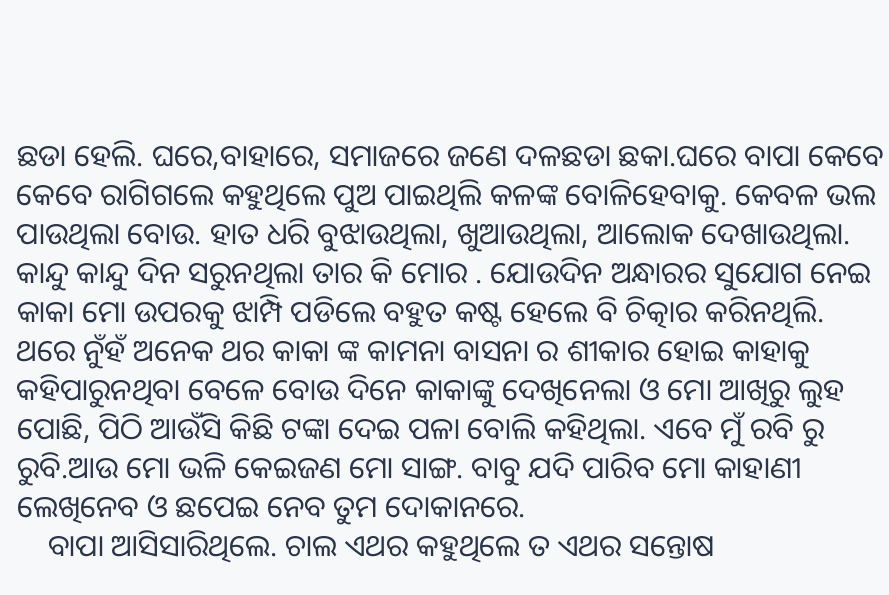ଛଡା ହେଲି. ଘରେ,ବାହାରେ, ସମାଜରେ ଜଣେ ଦଳଛଡା ଛକା.ଘରେ ବାପା କେବେ କେବେ ରାଗିଗଲେ କହୁଥିଲେ ପୁଅ ପାଇଥିଲି କଳଙ୍କ ବୋଳିହେବାକୁ. କେବଳ ଭଲ ପାଉଥିଲା ବୋଉ. ହାତ ଧରି ବୁଝାଉଥିଲା, ଖୁଆଉଥିଲା, ଆଲୋକ ଦେଖାଉଥିଲା. କାନ୍ଦୁ କାନ୍ଦୁ ଦିନ ସରୁନଥିଲା ତାର କି ମୋର . ଯୋଉଦିନ ଅନ୍ଧାରର ସୁଯୋଗ ନେଇ କାକା ମୋ ଉପରକୁ ଝାମ୍ପି ପଡିଲେ ବହୁତ କଷ୍ଟ ହେଲେ ବି ଚିତ୍କାର କରିନଥିଲି. ଥରେ ନୁଁହଁ ଅନେକ ଥର କାକା ଙ୍କ କାମନା ବାସନା ର ଶୀକାର ହୋଇ କାହାକୁ କହିପାରୁନଥିବା ବେଳେ ବୋଉ ଦିନେ କାକାଙ୍କୁ ଦେଖିନେଲା ଓ ମୋ ଆଖିରୁ ଲୁହ ପୋଛି, ପିଠି ଆଉଁସି କିଛି ଟଙ୍କା ଦେଇ ପଳା ବୋଲି କହିଥିଲା. ଏବେ ମୁଁ ରବି ରୁ ରୁବି.ଆଉ ମୋ ଭଳି କେଇଜଣ ମୋ ସାଙ୍ଗ. ବାବୁ ଯଦି ପାରିବ ମୋ କାହାଣୀ ଲେଖିନେବ ଓ ଛପେଇ ନେବ ତୁମ ଦୋକାନରେ.
    ବାପା ଆସିସାରିଥିଲେ. ଚାଲ ଏଥର କହୁଥିଲେ ତ ଏଥର ସନ୍ତୋଷ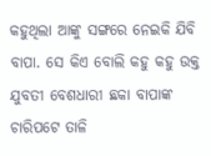କହୁଥିଲା ଆଙ୍କୁ ସଙ୍ଗରେ ନେଇକି ଯିବି ବାପା. ସେ କିଏ ବୋଲି କହୁ କହୁ ଉକ୍ତ ଯୁବତୀ ବେଶଧାରୀ ଛକା ବାପାଙ୍କ ଚାରିପଟେ ତାଳି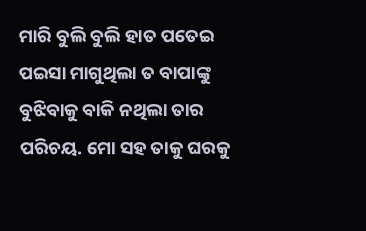ମାରି ବୁଲି ବୁଲି ହାତ ପତେଇ ପଇସା ମାଗୁଥିଲା ତ ବାପାଙ୍କୁ ବୁଝିବାକୁ ବାକି ନଥିଲା ତାର ପରିଚୟ. ମୋ ସହ ତାକୁ ଘରକୁ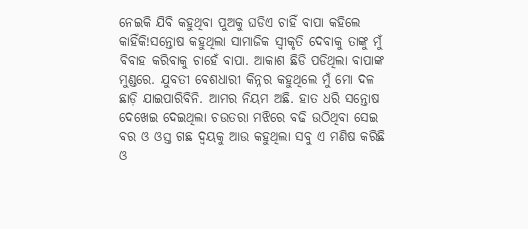ନେଇକି ଯିବି କହୁଥିବା ପୁଅକୁ ଘଡିଏ ଚାହିଁ ବାପା କହିଲେ କାହିଁକି!ସନ୍ତୋଷ କହୁଥିଲା ସାମାଜିକ ସ୍ୱୀକୃତି ଦେବାକୁ ତାଙ୍କୁ ମୁଁ ବିବାହ କରିବାକୁ ଚାହେଁ ବାପା. ଆକାଶ ଛିଡି ପଡିଥିଲା ବାପାଙ୍କ ମୁଣ୍ଡରେ. ଯୁବତୀ ବେଶଧାରୀ କିନ୍ନର କହୁଥିଲେ ମୁଁ ମୋ ଦଳ ଛାଡ଼ି ଯାଇପାରିବିନି. ଆମର ନିୟମ ଅଛି. ହାତ ଧରି ସନ୍ତୋଷ ଦେଖେଇ ଦେଇଥିଲା ଚଉତରା ମଝିରେ ବଢି ଉଠିଥିବା ସେଇ ବର ଓ ଓସ୍ତ ଗଛ ଦ୍ବୟକୁ ଆଉ କହୁଥିଲା ସବୁ ଏ ମଣିଷ କରିଛି ଓ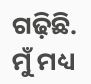ଗଢ଼ିଛି. ମୁଁ ମଧ୍ୟ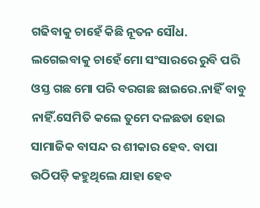ଗଢିବାକୁ ଚାହେଁ କିଛି ନୂତନ ସୌଧ. ଲଗେଇବାକୁ ଚାହେଁ ମୋ ସଂସାରରେ ରୁବି ପରି ଓସ୍ତ ଗଛ ମୋ ପରି ବରଗଛ ଛାଇରେ.ନାହିଁ ବାବୁ ନାହିଁ.ସେମିତି କଲେ ତୁମେ ଦଳଛଡା ହୋଇ ସାମାଜିକ ବାସନ୍ଦ ର ଶୀକାର ହେବ. ବାପା ଉଠିପଡ଼ି କହୁଥିଲେ ଯାହା ହେବ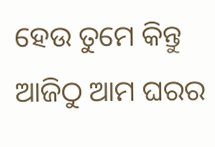ହେଉ ତୁମେ କିନ୍ତୁ ଆଜିଠୁ ଆମ ଘରର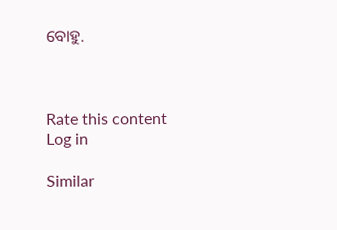ବୋହୁ.



Rate this content
Log in

Similar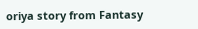oriya story from Fantasy